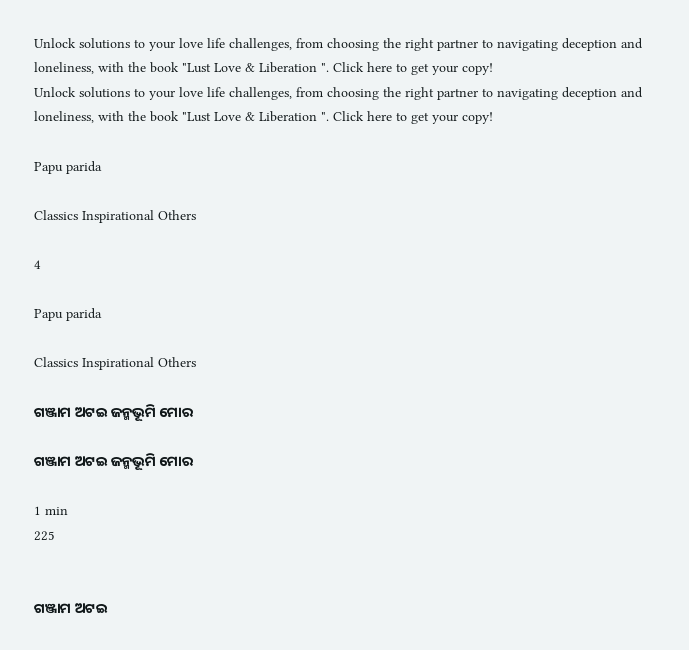Unlock solutions to your love life challenges, from choosing the right partner to navigating deception and loneliness, with the book "Lust Love & Liberation ". Click here to get your copy!
Unlock solutions to your love life challenges, from choosing the right partner to navigating deception and loneliness, with the book "Lust Love & Liberation ". Click here to get your copy!

Papu parida

Classics Inspirational Others

4

Papu parida

Classics Inspirational Others

ଗଞ୍ଜାମ ଅଟଇ ଜନ୍ମଭୂମି ମୋର

ଗଞ୍ଜାମ ଅଟଇ ଜନ୍ମଭୂମି ମୋର

1 min
225


ଗଞ୍ଜାମ ଅଟଇ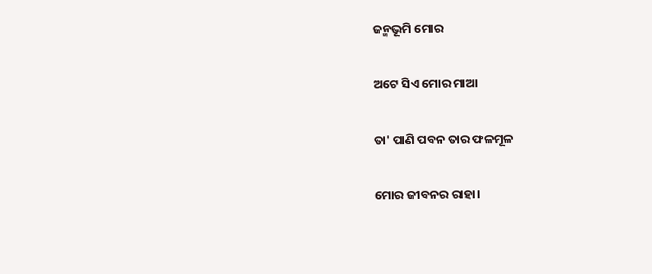ଜନ୍ମଭୂମି ମୋର

ଅଟେ ସିଏ ମୋର ମାଆ

ତା' ପାଣି ପବନ ତାର ଫଳମୂଳ

ମୋର ଜୀବନର ରାହା।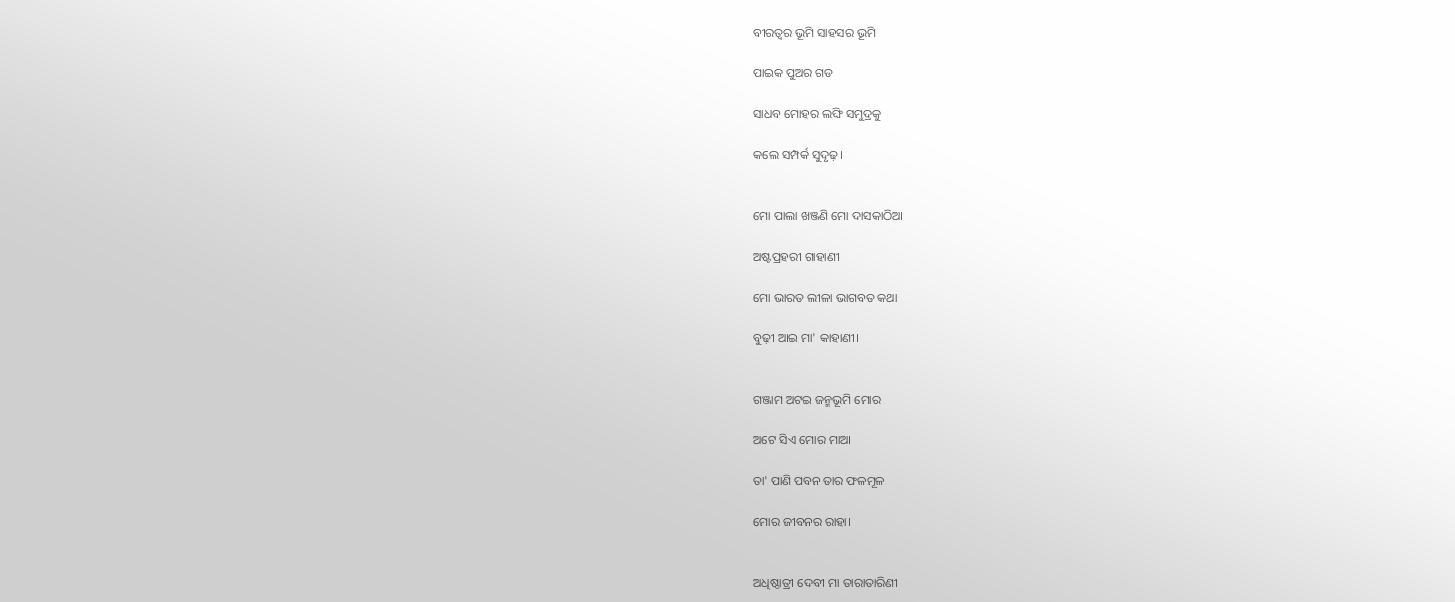ବୀରତ୍ବର ଭୂମି ସାହସର ଭୂମି

ପାଇକ ପୁଅର ଗଡ

ସାଧବ ମୋହର ଲଙ୍ଘି ସମୁଦ୍ରକୁ

କଲେ ସମ୍ପର୍କ ସୁଦୃଢ଼।


ମୋ ପାଲା ଖଞ୍ଜଣି ମୋ ଦାସକାଠିଆ

ଅଷ୍ଟପ୍ରହରୀ ଗାହାଣୀ

ମୋ ଭାରତ ଲୀଳା ଭାଗବତ କଥା

ବୁଢ଼ୀ ଆଇ ମା' କାହାଣୀ।


ଗଞ୍ଜାମ ଅଟଇ ଜନ୍ମଭୂମି ମୋର

ଅଟେ ସିଏ ମୋର ମାଆ

ତା' ପାଣି ପବନ ତାର ଫଳମୂଳ

ମୋର ଜୀବନର ରାହା।


ଅଧିଷ୍ଠାତ୍ରୀ ଦେବୀ ମା ତାରାତାରିଣୀ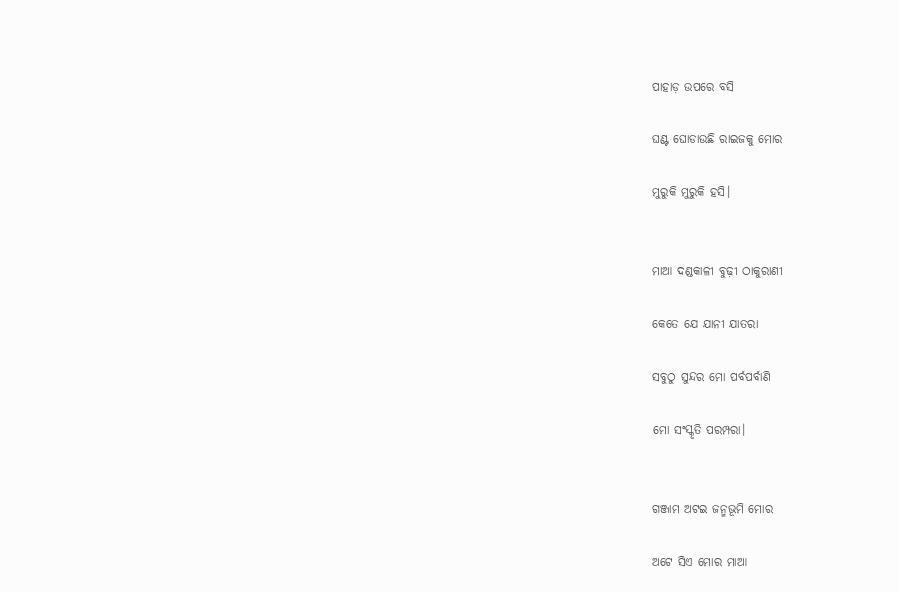ପାହାଡ଼ ଉପରେ ବସି

ଘଣ୍ଟ ଘୋଡାଉଛି ରାଇଜକୁ ମୋର

ମୁରୁକି ମୁରୁକି ହସି।


ମାଆ ଦଣ୍ଡକାଳୀ ବୁଢ଼ୀ ଠାକୁରାଣୀ

କେତେ ଯେ ଯାନୀ ଯାତରା

ସବୁଠୁ ସୁନ୍ଦର ମୋ ପର୍ବପର୍ବାଣି

ମୋ ସଂସ୍କୃତି ପରମ୍ପରା।


ଗଞ୍ଜାମ ଅଟଇ ଜନ୍ମଭୂମି ମୋର

ଅଟେ ସିଏ ମୋର ମାଆ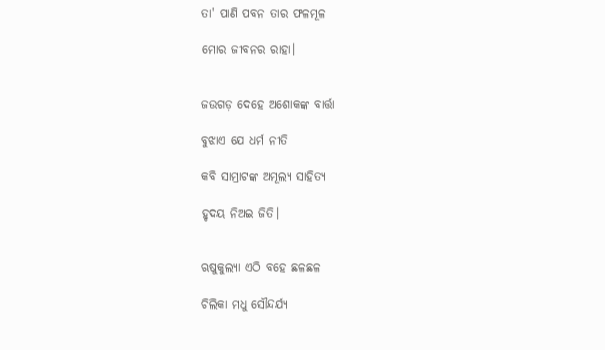ତା' ପାଣି ପବନ ତାର ଫଳମୂଳ

ମୋର ଜୀବନର ରାହା।


ଜଉଗଡ଼ ଦେହେ ଅଶୋକଙ୍କ ବାର୍ତ୍ତା

ବୁଝାଏ ଯେ ଧର୍ମ ନୀତି

କବି ସାମ୍ରାଟଙ୍କ ଅମୂଲ୍ୟ ସାହିତ୍ୟ

ହୃଦୟ ନିଅଇ ଜିତି।


ଋଷୁକୁଲ୍ୟା ଏଠି ବହେ ଛଳଛଳ

ଚିଲିକା ମଧୁ ସୌନ୍ଦର୍ଯ୍ୟ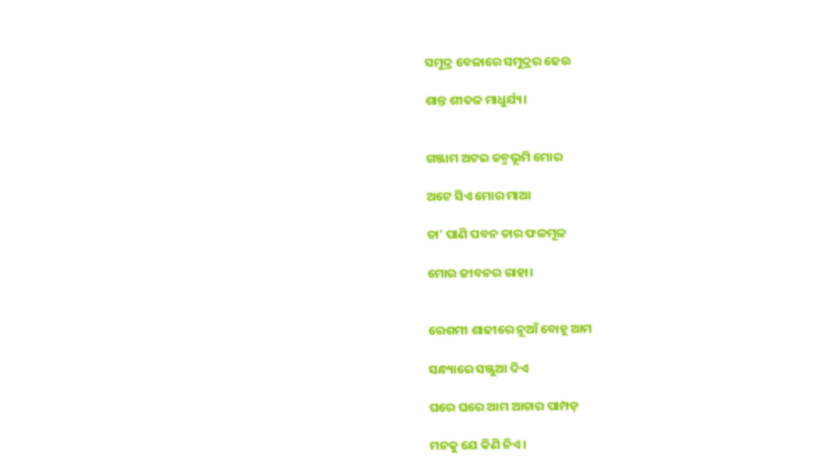ସମୁଦ୍ର ବେଳାରେ ସମୁଦ୍ରର ଢେଉ

ଶାନ୍ତ ଶୀତଳ ମାଧୁର୍ଯ୍ୟ।


ଗଞ୍ଜାମ ଅଟଇ ଜନ୍ମଭୂମି ମୋର

ଅଟେ ସିଏ ମୋର ମାଆ

ତା' ପାଣି ପବନ ତାର ଫଳମୂଳ

ମୋର ଜୀବନର ରାହା।


ରେଶମୀ ଶାଢୀରେ ନୂଆଁ ବୋହୂ ଆମ

ସନ୍ଧ୍ୟାରେ ସଞ୍ଜୁଆ ଦିଏ

ଘରେ ଘରେ ଆମ ଆଚାର ପାମ୍ପଡ଼

ମନକୁ ଯେ କିଣି ନିଏ।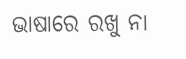ଭାଷାରେ ରଖୁ ନା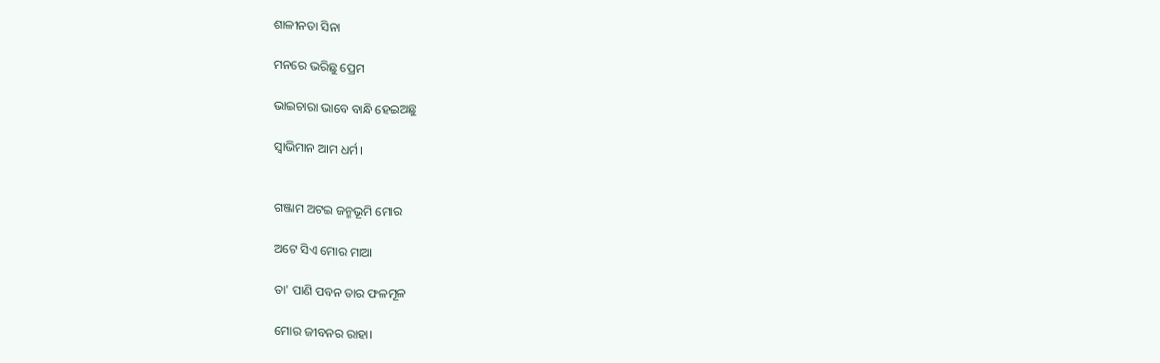ଶାଳୀନତା ସିନା

ମନରେ ଭରିଛୁ ପ୍ରେମ

ଭାଇଚାରା ଭାବେ ବାନ୍ଧି ହେଇଅଛୁ

ସ୍ୱାଭିମାନ ଆମ ଧର୍ମ।


ଗଞ୍ଜାମ ଅଟଇ ଜନ୍ମଭୂମି ମୋର

ଅଟେ ସିଏ ମୋର ମାଆ

ତା' ପାଣି ପବନ ତାର ଫଳମୂଳ

ମୋର ଜୀବନର ରାହା।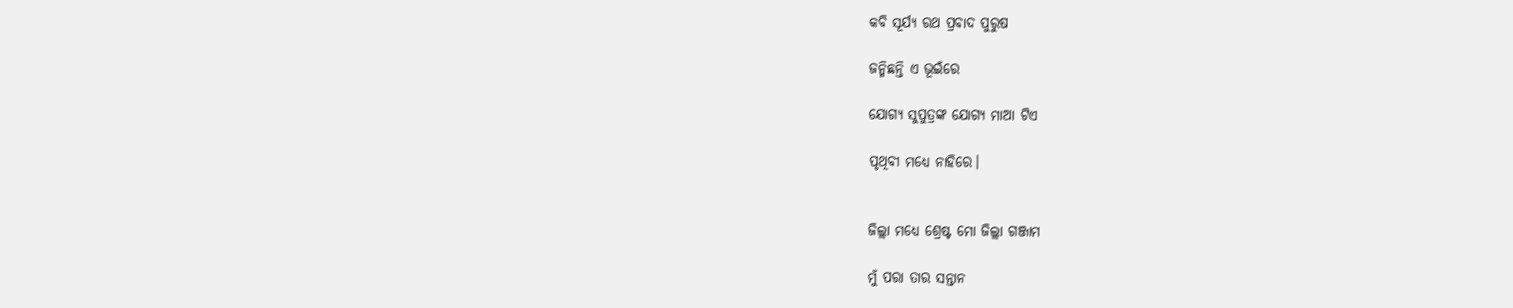କବି ସୂର୍ଯ୍ୟ ରଥ ପ୍ରବାଦ ପୁରୁଷ

ଜନ୍ମିଛନ୍ତି ଏ ଭୂଇଁରେ

ଯୋଗ୍ୟ ସୁପୁତ୍ରଙ୍କ ଯୋଗ୍ୟ ମାଆ ଟିଏ

ପୃଥିବୀ ମଧ୍ୟେ ନାହିରେ।


ଜିଲ୍ଲା ମଧ୍ୟେ ଶ୍ରେଷ୍ଟ ମୋ ଜିଲ୍ଲା ଗଞ୍ଜାମ

ମୁଁ ପରା ତାର ସନ୍ତାନ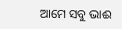ଆମେ ସବୁ ଭାଈ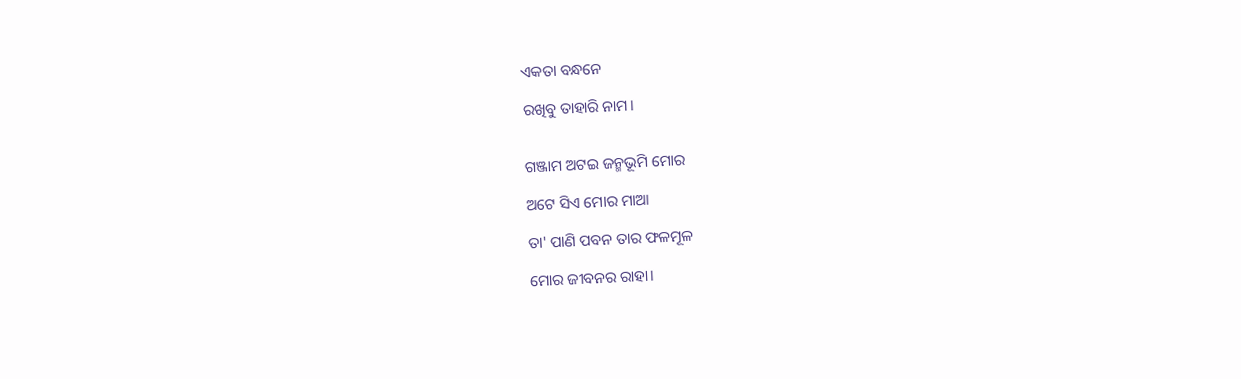ଏକତା ବନ୍ଧନେ

ରଖିବୁ ତାହାରି ନାମ।


ଗଞ୍ଜାମ ଅଟଇ ଜନ୍ମଭୂମି ମୋର

ଅଟେ ସିଏ ମୋର ମାଆ

ତା' ପାଣି ପବନ ତାର ଫଳମୂଳ

ମୋର ଜୀବନର ରାହା।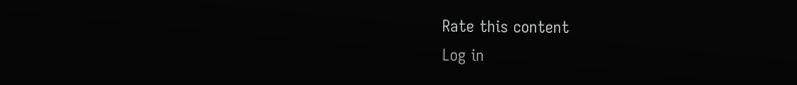Rate this content
Log in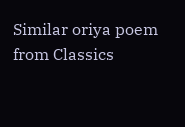Similar oriya poem from Classics